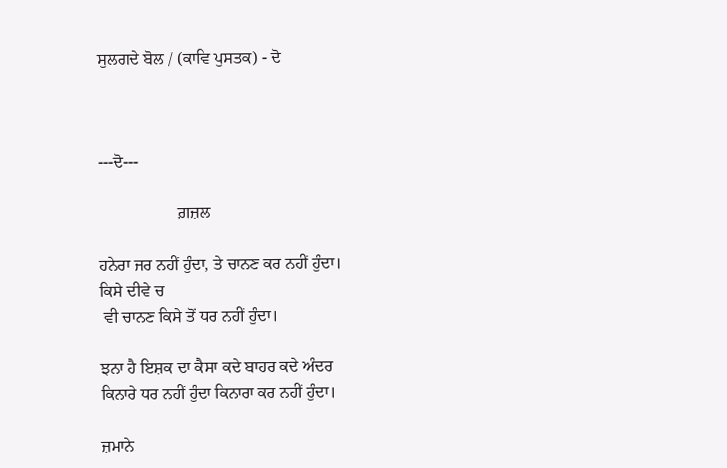ਸੁਲਗਦੇ ਬੋਲ / (ਕਾਵਿ ਪੁਸਤਕ) - ਦੋ



---ਦੋ---

                   ਗ਼ਜ਼ਲ

ਹਨੇਰਾ ਜਰ ਨਹੀਂ ਹੁੰਦਾ, ਤੇ ਚਾਨਣ ਕਰ ਨਹੀਂ ਹੁੰਦਾ।
ਕਿਸੇ ਦੀਵੇ ਚ
 ਵੀ ਚਾਨਣ ਕਿਸੇ ਤੋਂ ਧਰ ਨਹੀਂ ਹੁੰਦਾ।

ਝਨਾ ਹੈ ਇਸ਼ਕ ਦਾ ਕੈਸਾ ਕਦੇ ਬਾਹਰ ਕਦੇ ਅੰਦਰ
ਕਿਨਾਰੇ ਧਰ ਨਹੀਂ ਹੁੰਦਾ ਕਿਨਾਰਾ ਕਰ ਨਹੀਂ ਹੁੰਦਾ।

ਜ਼ਮਾਨੇ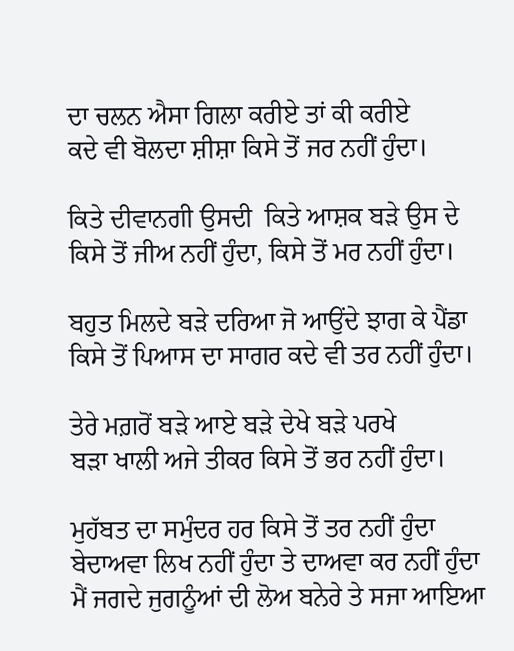ਦਾ ਚਲਨ ਐਸਾ ਗਿਲਾ ਕਰੀਏ ਤਾਂ ਕੀ ਕਰੀਏ
ਕਦੇ ਵੀ ਬੋਲਦਾ ਸ਼ੀਸ਼ਾ ਕਿਸੇ ਤੋਂ ਜਰ ਨਹੀਂ ਹੁੰਦਾ।

ਕਿਤੇ ਦੀਵਾਨਗੀ ਉਸਦੀ  ਕਿਤੇ ਆਸ਼ਕ ਬੜੇ ਉਸ ਦੇ
ਕਿਸੇ ਤੋਂ ਜੀਅ ਨਹੀਂ ਹੁੰਦਾ, ਕਿਸੇ ਤੋਂ ਮਰ ਨਹੀਂ ਹੁੰਦਾ।

ਬਹੁਤ ਮਿਲਦੇ ਬੜੇ ਦਰਿਆ ਜੋ ਆਉਂਦੇ ਝਾਗ ਕੇ ਪੈਂਡਾ
ਕਿਸੇ ਤੋਂ ਪਿਆਸ ਦਾ ਸਾਗਰ ਕਦੇ ਵੀ ਤਰ ਨਹੀਂ ਹੁੰਦਾ।

ਤੇਰੇ ਮਗ਼ਰੋਂ ਬੜੇ ਆਏ ਬੜੇ ਦੇਖੇ ਬੜੇ ਪਰਖੇ
ਬੜਾ ਖਾਲੀ ਅਜੇ ਤੀਕਰ ਕਿਸੇ ਤੋਂ ਭਰ ਨਹੀਂ ਹੁੰਦਾ।

ਮੁਹੱਬਤ ਦਾ ਸਮੁੰਦਰ ਹਰ ਕਿਸੇ ਤੋਂ ਤਰ ਨਹੀਂ ਹੁੰਦਾ
ਬੇਦਾਅਵਾ ਲਿਖ ਨਹੀਂ ਹੁੰਦਾ ਤੇ ਦਾਅਵਾ ਕਰ ਨਹੀਂ ਹੁੰਦਾ
ਮੈਂ ਜਗਦੇ ਜੁਗਨੂੰਆਂ ਦੀ ਲੋਅ ਬਨੇਰੇ ਤੇ ਸਜਾ ਆਇਆ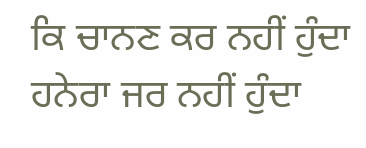ਕਿ ਚਾਨਣ ਕਰ ਨਹੀਂ ਹੁੰਦਾ ਹਨੇਰਾ ਜਰ ਨਹੀਂ ਹੁੰਦਾ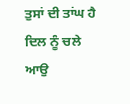ਤੁਸਾਂ ਦੀ ਤਾਂਘ ਹੈ ਦਿਲ ਨੂੰ ਚਲੇ ਆਉ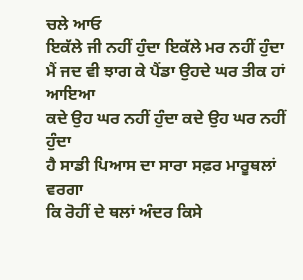ਚਲੇ ਆਓ
ਇਕੱਲੇ ਜੀ ਨਹੀਂ ਹੁੰਦਾ ਇਕੱਲੇ ਮਰ ਨਹੀਂ ਹੁੰਦਾ
ਮੈਂ ਜਦ ਵੀ ਝਾਗ ਕੇ ਪੈਂਡਾ ਉਹਦੇ ਘਰ ਤੀਕ ਹਾਂ ਆਇਆ
ਕਦੇ ਉਹ ਘਰ ਨਹੀਂ ਹੁੰਦਾ ਕਦੇ ਉਹ ਘਰ ਨਹੀਂ ਹੁੰਦਾ
ਹੈ ਸਾਡੀ ਪਿਆਸ ਦਾ ਸਾਰਾ ਸਫ਼ਰ ਮਾਰੂਥਲਾਂ ਵਰਗਾ
ਕਿ ਰੋਹੀਂ ਦੇ ਥਲਾਂ ਅੰਦਰ ਕਿਸੇ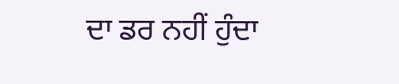ਦਾ ਡਰ ਨਹੀਂ ਹੁੰਦਾ